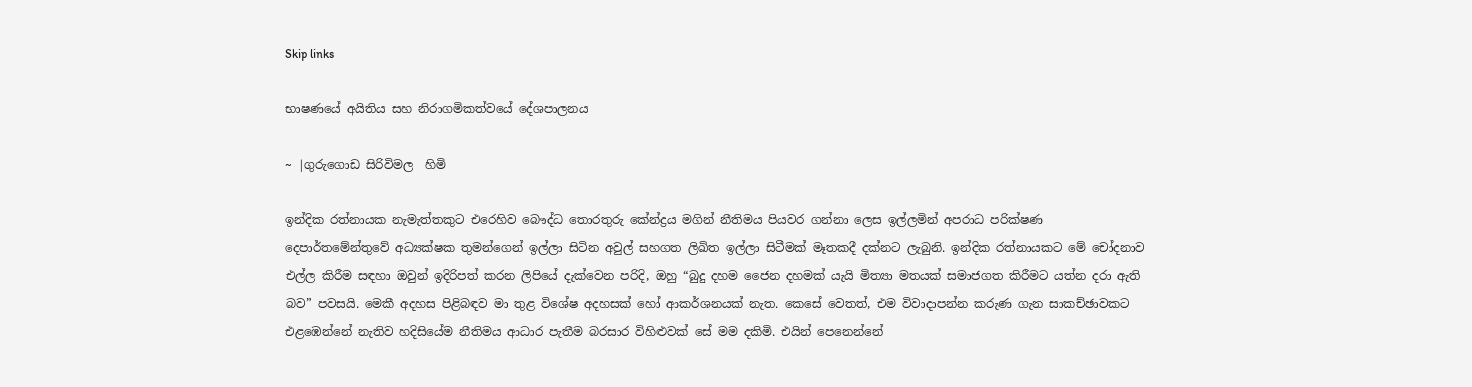Skip links

භාෂණයේ අයිතිය සහ නිරාගමිකත්වයේ දේශපාලනය

~ |ගුරුගොඩ සිරිවිමල  හිමි

ඉන්දික රත්නායක නැමැත්තකුට එරෙහිව බෞද්ධ තොරතුරු කේන්ද්‍රය මගින් නීතිමය පියවර ගන්නා ලෙස ඉල්ලමින් අපරාධ පරික්ෂණ දෙපාර්තමේන්තුවේ අධ්‍යක්ෂක තුමන්ගෙන් ඉල්ලා සිටින අවුල් සහගත ලිඛිත ඉල්ලා සිටීමක් මෑතකදී දක්නට ලැබුනි. ඉන්දික රත්නායකට මේ චෝදනාව එල්ල කිරීම සඳහා ඔවුන් ඉදිරිපත් කරන ලිපියේ දැක්වෙන පරිදි, ඔහු “බුදු දහම ජෛන දහමක් යැයි මිත්‍යා මතයක් සමාජගත කිරීමට යත්න දරා ඇති බව” පවසයි. මෙකී අදහස පිළිබඳව මා තුළ විශේෂ අදහසක් හෝ ආකර්ශනයක් නැත. කෙසේ වෙතත්, එම විවාදාපන්න කරුණ ගැන සාකච්ඡාවකට එළඹෙන්නේ නැතිව හදිසියේම නීතිමය ආධාර පැතීම බරසාර විහිළුවක් සේ මම දකිමි. එයින් පෙනෙන්නේ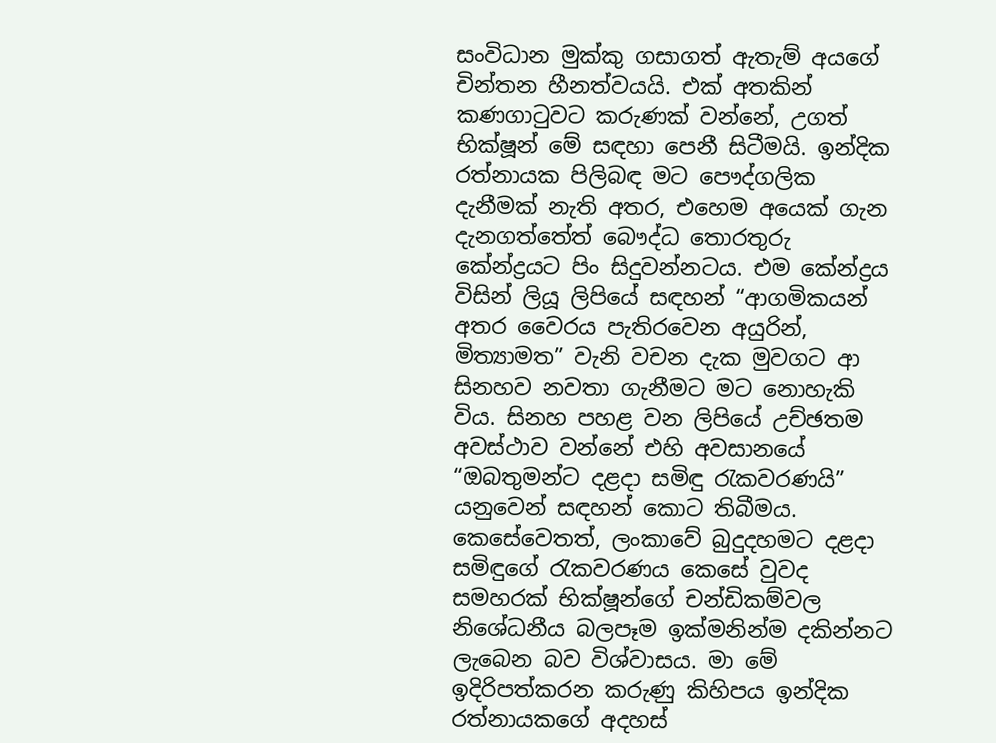සංවිධාන මුක්කු ගසාගත් ඇතැම් අයගේ චින්තන හීනත්වයයි. එක් අතකින් කණගාටුවට කරුණක් වන්නේ, උගත් භික්ෂූන් මේ සඳහා පෙනී සිටීමයි. ඉන්දික රත්නායක පිලිබඳ මට පෞද්ගලික දැනීමක් නැති අතර, එහෙම අයෙක් ගැන දැනගත්තේත් බෞද්ධ තොරතුරු කේන්ද්‍රයට පිං සිදුවන්නටය. එම කේන්ද්‍රය විසින් ලියූ ලිපියේ සඳහන් “ආගමිකයන් අතර වෛරය පැතිරවෙන අයුරින්, මිත්‍යාමත” වැනි වචන දැක මුවගට ආ සිනහව නවතා ගැනීමට මට නොහැකි විය. සිනහ පහළ වන ලිපියේ උච්ඡතම අවස්ථාව වන්නේ එහි අවසානයේ “ඔබතුමන්ට දළදා සමිඳු රැකවරණයි” යනුවෙන් සඳහන් කොට තිබීමය. කෙසේවෙතත්, ලංකාවේ බුදුදහමට දළදා සමිඳුගේ රැකවරණය කෙසේ වුවද සමහරක් භික්ෂූන්ගේ චන්ඩිකම්වල නිශේධනීය බලපෑම ඉක්මනින්ම දකින්නට ලැබෙන බව විශ්වාසය. මා මේ ඉදිරිපත්කරන කරුණු කිහිපය ඉන්දික රත්නායකගේ අදහස්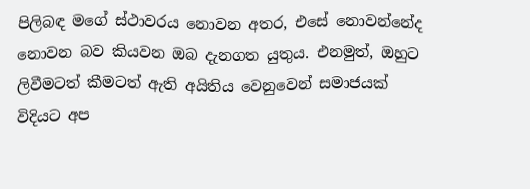පිලිබඳ මගේ ස්ථාවරය නොවන අතර, එසේ නොවන්නේද නොවන බව කියවන ඔබ දැනගත යුතුය. එනමුත්, ඔහුට ලිවීමටත් කීමටත් ඇති අයිතිය වෙනුවෙන් සමාජයක් විදියට අප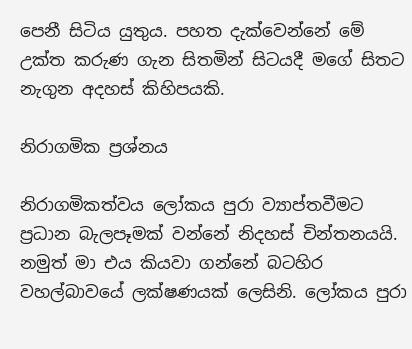පෙනී සිටිය යුතුය. පහත දැක්වෙන්නේ මේ උක්ත කරුණ ගැන සිතමින් සිටයදී මගේ සිතට නැගුන අදහස් කිහිපයකි.

නිරාගමික ප්‍රශ්නය

නිරාගමිකත්වය ලෝකය පුරා ව්‍යාප්තවීමට ප්‍රධාන බැලපෑමක් වන්නේ නිදහස් චින්තනයයි. නමුත් මා එය කියවා ගන්නේ බටහිර වහල්බාවයේ ලක්ෂණයක් ලෙසිනි. ලෝකය පුරා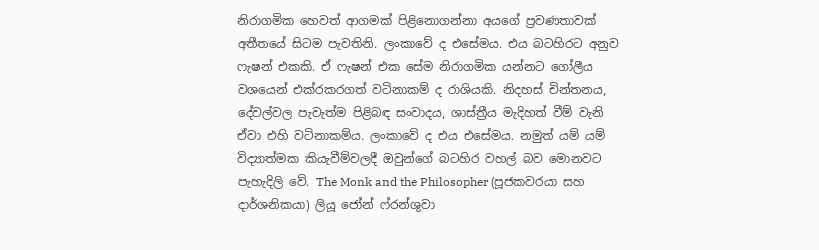නිරාගමික හෙවත් ආගමක් පිළිනොගන්නා අයගේ ප්‍රවණතාවක් අතීතයේ සිටම පැවතිනි. ලංකාවේ ද එසේමය. එය බටහිරට අනුව ෆැෂන් එකකි. ඒ ෆැෂන් එක සේම නිරාගමික යන්නට ගෝලීය වශයෙන් එක්රකරගත් වටිනාකම් ද රාශියකි. නිදහස් චින්තනය, දේවල්වල පැවැත්ම පිළිබඳ සංවාදය, ශාස්ත්‍රීය මැදිහත් වීම් වැනි ඒවා එහි වටිනාකම්ය. ලංකාවේ ද එය එසේමය. නමුත් යම් යම් විද්‍යාත්මක කියැවීම්වලදී ඔවුන්ගේ බටහිර වහල් බව මොනවට පැහැදිලි වේ. The Monk and the Philosopher (පූජකවරයා සහ දාර්ශනිකයා) ලියූ ජෝන් ෆ්රන්ශුවා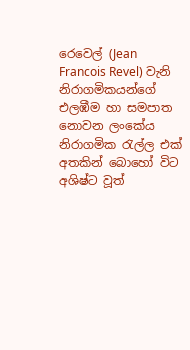රෙවෙල් (Jean Francois Revel) වැනි නිරාගමිකයන්ගේ එලඹීම හා සමපාත නොවන ලංකේය නිරාගමික රැල්ල එක් අතකින් බොහෝ විට අශිෂ්ට වූත්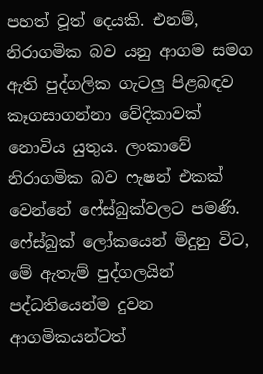පහත් වූත් දෙයකි. එනම්, නිරාගමික බව යනු ආගම සමග ඇති පුද්ගලික ගැටලු පිළබඳව කෑගසාගන්නා වේදිකාවක් නොවිය යුතුය. ලංකාවේ නිරාගමික බව ෆැෂන් එකක් වෙන්නේ ෆේස්බුක්වලට පමණි. ෆේස්බුක් ලෝකයෙන් මිදුනු විට, මේ ඇතැම් පුද්ගලයින් පද්ධතියෙන්ම දුවන ආගමිකයන්ටත්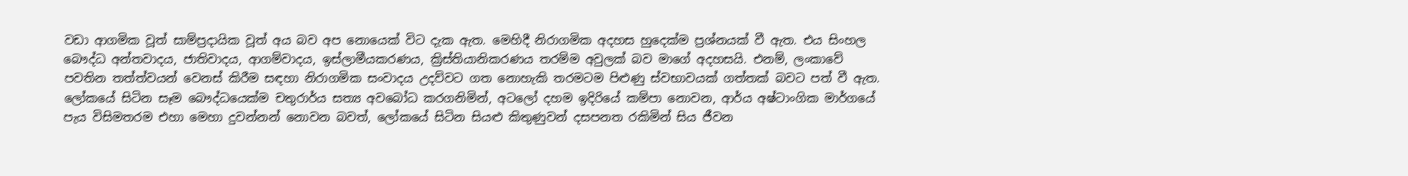වඩා ආගමික වූත් සාම්ප්‍රදායික වූත් අය බව අප නොයෙක් විට දැක ඇත. මෙහිදී නිරාගමික අදහස හුදෙක්ම ප්‍රශ්නයක් වී ඇත. එය සිංහල බෞද්ධ අන්තවාදය, ජාතිවාදය, ආගම්වාදය, ඉස්ලාමීයකරණය, ක්‍රිස්තියානිකරණය තරම්ම අවුලක් බව මාගේ අදහසයි. එනම්, ලංකාවේ පවතින තත්ත්වයන් වෙනස් කිරීම සඳහා නිරාගමික සංවාදය උදව්වට ගත නොහැකි තරමටම පිළුණු ස්වභාවයක් ගත්තක් බවට පත් වී ඇත. ලෝකයේ සිටින සෑම බෞද්ධයෙක්ම චතුරාර්ය සත්‍ය අවබෝධ කරගනිමින්, අටලෝ දහම ඉදිරියේ කම්පා නොවන, ආර්ය‍ අෂ්ටාංගික මාර්ගයේ පැය විසිමතරම එහා මෙහා දුවන්නන් නොවන බවත්, ලෝකයේ සිටින සියළු කිතුණුවන් දසපනත රකිමින් සිය ජීවන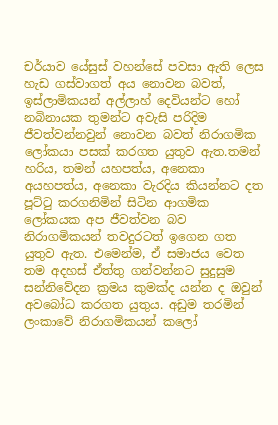චර්යාව යේසුස් වහන්සේ පවසා ඇති ලෙස හැඩ ගස්වාගත් අය නොවන බවත්, ඉස්ලාමිකයන් අල්ලාහ් දෙවියන්ට හෝ නබිනායක තුමන්ට අවැසි පරිදිම ජීවත්වන්නවුන් නොවන බවත් නිරාගමික ලෝකයා පසක් කරගත යුතුව ඇත.තමන් හරිය, තමන් යහපත්ය, අනෙකා අයහපත්ය, අනෙකා වැරදිය කියන්නට දත පූට්ටු කරගනිමින් සිටින ආගමික ලෝකයක අප ජීවත්වන බව නිරාගමිකයන් තවදුරටත් ඉගෙන ගත යුතුව ඇත. එමෙන්ම, ඒ සමාජය වෙත තම අදහස් ඒත්තු ගන්වන්නට සුදුසුම සන්නිවේදන ක්‍රමය කුමක්ද යන්න ද ඔවුන් අවබෝධ කරගත යුතුය. අඩුම තරමින් ලංකාවේ නිරාගමිකයන් කලෝ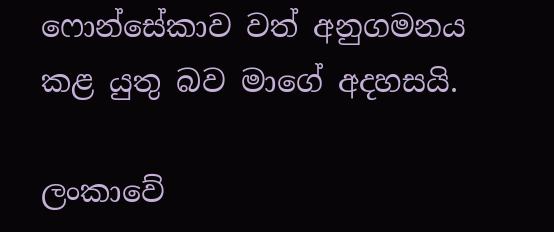ෆොන්සේකාව වත් අනුගමනය කළ යුතු බව මාගේ අදහසයි.

ලංකාවේ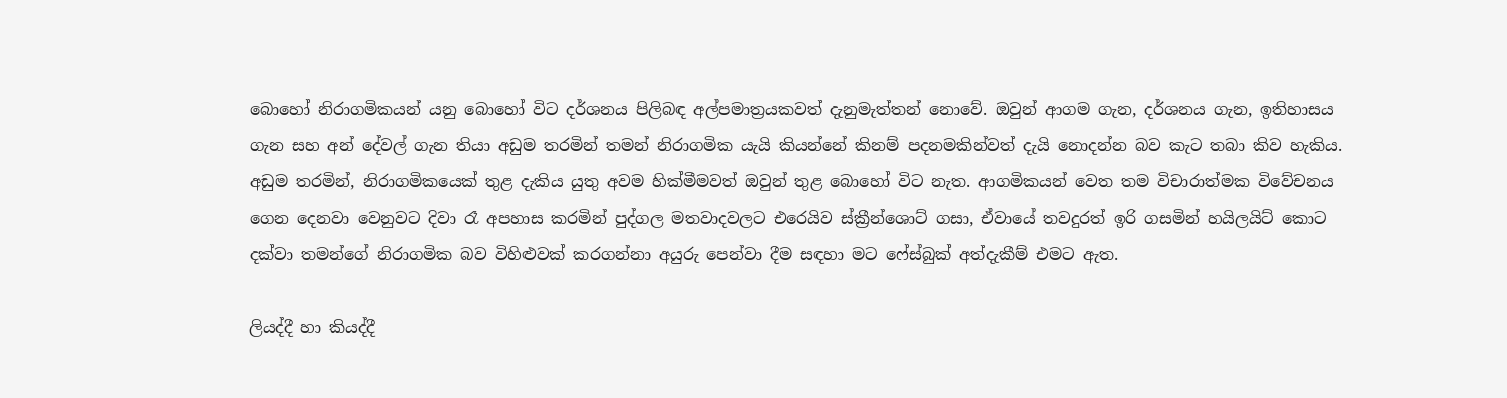බොහෝ නිරාගමිකයන් යනු බොහෝ විට දර්ශනය පිලිබඳ අල්පමාත්‍රයකවත් දැනුමැත්තන් නොවේ. ඔවුන් ආගම ගැන, දර්ශනය ගැන, ඉතිහාසය ගැන සහ අන් දේවල් ගැන තියා අඩුම තරමින් තමන් නිරාගමික යැයි කියන්නේ කිනම් පදනමකින්වත් දැයි නොදන්න බව කැට තබා කිව හැකිය. අඩුම තරමින්, නිරාගමිකයෙක් තුළ දැකිය යුතු අවම හික්මීමවත් ඔවුන් තුළ බොහෝ විට නැත. ආගමිකයන් වෙත තම විචාරාත්මක විවේචනය ගෙන දෙනවා වෙනුවට දිවා රෑ අපහාස කරමින් පුද්ගල මතවාදවලට එරෙයිව ස්ක්‍රීන්ශොට් ගසා, ඒවායේ තවදුරත් ඉරි ගසමින් හයිලයිට් කොට දක්වා තමන්ගේ නිරාගමික බව විහිළුවක් කරගන්නා අයුරු පෙන්වා දීම සඳහා මට ෆේස්බුක් අත්දැකීම් එමට ඇත.

ලියද්දී හා කියද්දී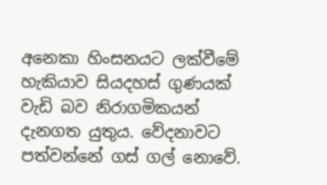අනෙකා හිංසනයට ලක්වීමේ හැකියාව සියදහස් ගුණයක් වැඩි බව නිරාගමිකයන් දැනගත යුතුය. වේදනාවට පත්වන්නේ ගස් ගල් නොවේ.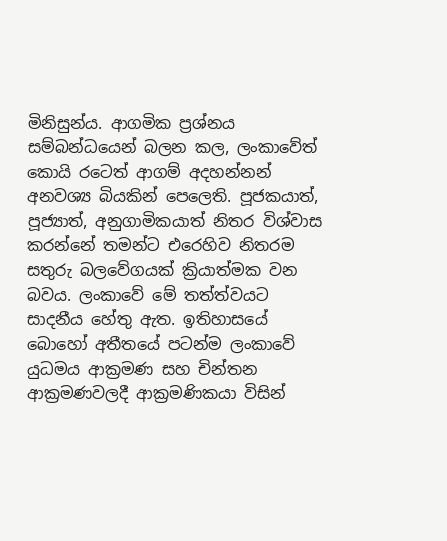මිනිසුන්ය. ආගමික ප්‍රශ්නය සම්බන්ධයෙන් බලන කල, ලංකාවේත් කොයි රටෙත් ආගම් අදහන්නන් අනවශ්‍ය බියකින් පෙලෙති. පූජකයාත්, පූජ්‍යාත්, අනුගාමිකයාත් නිතර විශ්වාස කරන්නේ තමන්ට එරෙහිව නිතරම සතුරු බලවේගයක් ක්‍රියාත්මක වන බවය. ලංකාවේ මේ තත්ත්වයට සාදනීය හේතු ඇත. ඉතිහාසයේ බොහෝ අතීතයේ පටන්ම ලංකාවේ යුධමය ආක්‍රමණ සහ චින්තන ආක්‍රමණවලදී ආක්‍රමණිකයා විසින්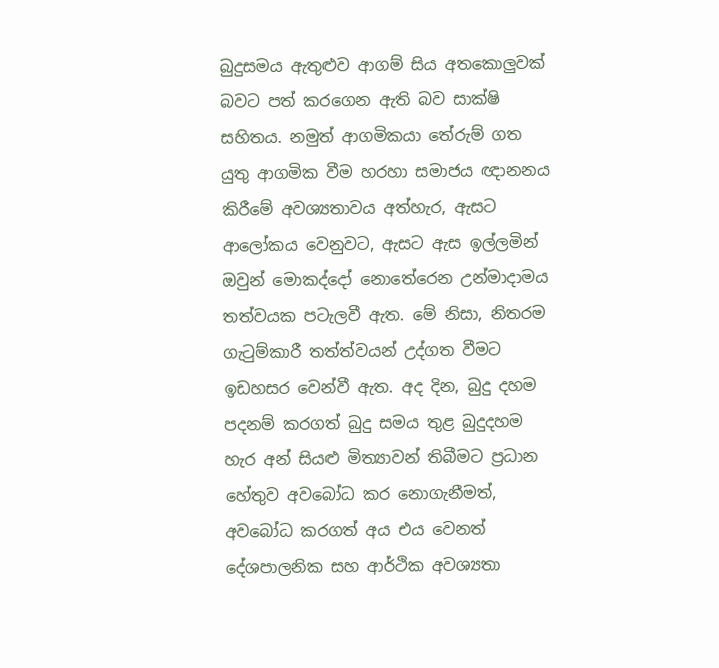බුදුසමය ඇතුළුව ආගම් සිය අතකොලුවක් බවට පත් කරගෙන ඇති බව සාක්ෂි සහිතය. නමුත් ආගමිකයා තේරුම් ගත යුතු ආගමික වීම හරහා සමාජය ඥානනය කිරීමේ අවශ්‍යතාවය අත්හැර, ඇසට ආලෝකය වෙනුවට, ඇසට ඇස ඉල්ලමින් ඔවුන් මොකද්දෝ නොතේරෙන උන්මාදාමය තත්වයක පටැලවී ඇත. මේ නිසා, නිතරම ගැටුම්කාරී තත්ත්වයන් උද්ගත වීමට ඉඩහසර වෙන්වී ඇත. අද දින, බුදු දහම පදනම් කරගත් බුදු සමය තුළ බුදුදහම හැර අන් සියළු මිත්‍යාවන් තිබීමට ප්‍රධාන හේතුව අවබෝධ කර නොගැනීමත්, අවබෝධ කරගත් අය එය වෙනත් දේශපාලනික සහ ආර්ථික අවශ්‍යතා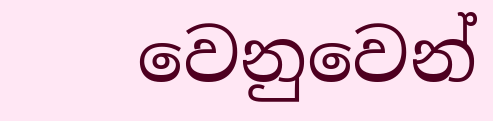වෙනුවෙන්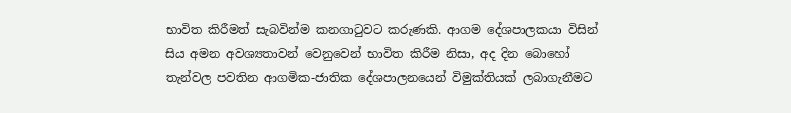භාවිත කිරීමත් සැබවින්ම කනගාටුවට කරුණකි. ආගම දේශපාලකයා විසින් සිය අමන අවශ්‍යතාවන් වෙනුවෙන් භාවිත කිරීම නිසා, අද දින බොහෝ තැන්වල පවතින ආගමික-ජාතික දේශපාලනයෙන් විමුක්තියක් ලබාගැනීමට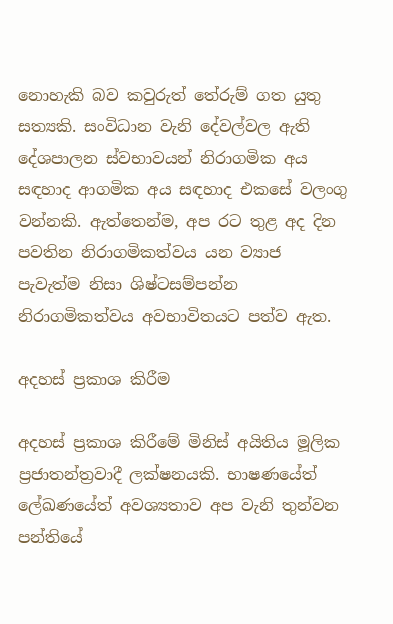නොහැකි බව කවුරුත් තේරුම් ගත යුතු සත්‍යකි. සංවිධාන වැනි දේවල්වල ඇති දේශපාලන ස්වභාවයන් නිරාගමික අය සඳහාද ආගමික අය සඳහාද එකසේ වලංගු වන්නකි. ඇත්තෙන්ම, අප රට තුළ අද දින පවතින නිරාගමිකත්වය යන ව්‍යාජ පැවැත්ම නිසා ශිෂ්ටසම්පන්න නිරාගමිකත්වය අවභාවිතයට පත්ව ඇත.

අදහස් ප්‍රකාශ කිරීම

අදහස් ප්‍රකාශ කිරීමේ මිනිස් අයිතිය මූලික ප්‍රජාතන්ත්‍රවාදී ලක්ෂනයකි. භාෂණයේත් ලේඛණයේත් අවශ්‍යතාව අප වැනි තුන්වන පන්තියේ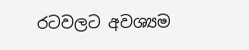රටවලට අවශ්‍යම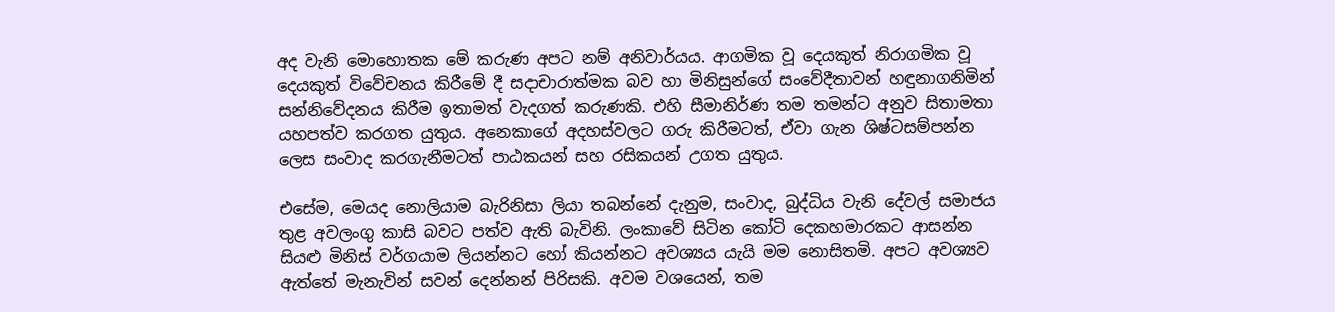අද වැනි මොහොතක මේ කරුණ අපට නම් අනිවාර්යය. ආගමික වූ දෙයකුත් නිරාගමික වූ දෙයකුත් විවේචනය කිරීමේ දී සදාචාරාත්මක බව හා මිනිසුන්ගේ සංවේදීතාවන් හඳුනාගනිමින් සන්නිවේදනය කිරීම ඉතාමත් වැදගත් කරුණකි. එහි සීමානිර්ණ තම තමන්ට අනුව සිතාමතා යහපත්ව කරගත යුතුය. අනෙකාගේ අදහස්වලට ගරු කිරීමටත්, ඒවා ගැන ශිෂ්ටසම්පන්න ලෙස සංවාද කරගැනීමටත් පාඨකයන් සහ රසිකයන් උගත යුතුය.

එසේම, මෙයද නොලියාම බැරිනිසා ලියා තබන්නේ දැනුම, සංවාද, බුද්ධිය වැනි දේවල් සමාජය තුළ අවලංගු කාසි බවට පත්ව ඇති බැවිනි. ලංකාවේ සිටින කෝටි දෙකහමාරකට ආසන්න සියළු මිනිස් වර්ගයාම ලියන්නට හෝ කියන්නට අවශ්‍යය යැයි මම නොසිතමි. අපට අවශ්‍යව ඇත්තේ මැනැවින් සවන් දෙන්නන් පිරිසකි. අවම වශයෙන්, තම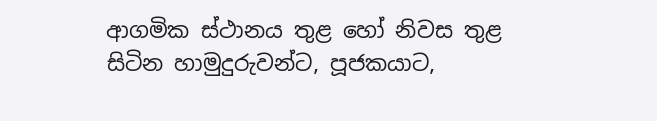ආගමික ස්ථානය තුළ හෝ නිවස තුළ සිටින හාමුදුරුවන්ට, පූජකයාට,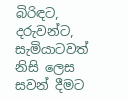බිරිඳට, දරුවන්ට, සැමියාටවත් නිසි ලෙස සවන් දීමට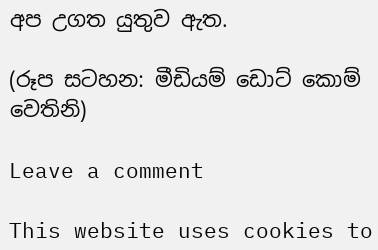අප උගත යුතුව ඇත.

(රූප සටහන: මීඩියම් ඩොට් කොම් වෙතිනි)

Leave a comment

This website uses cookies to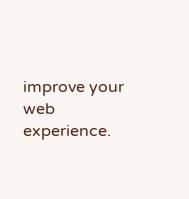improve your web experience.